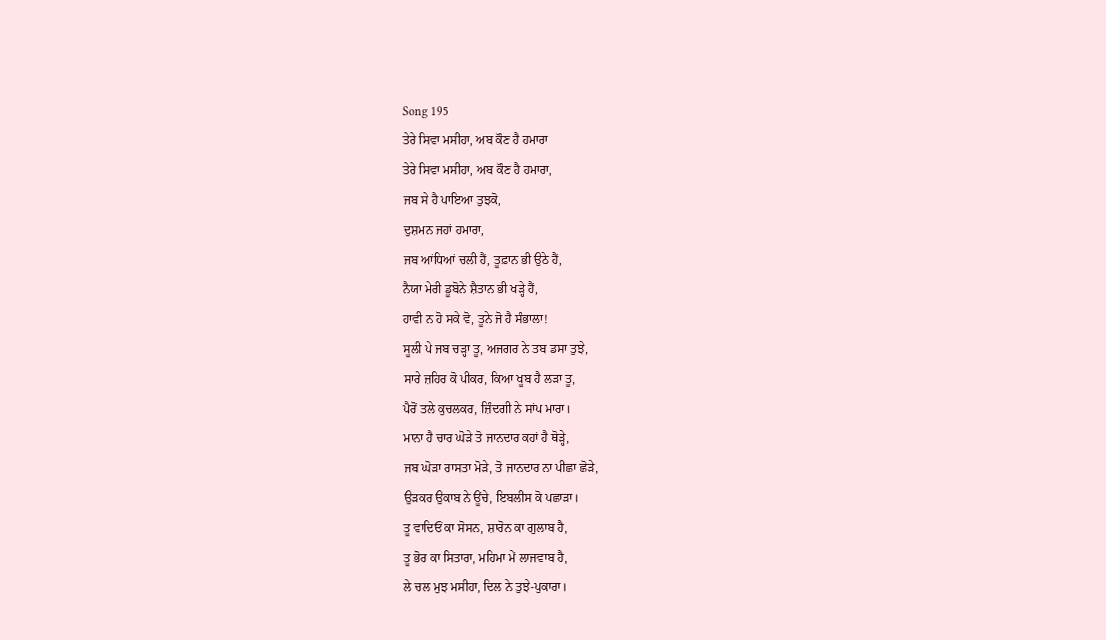Song 195
ਤੇਰੇ ਸਿਵਾ ਮਸੀਹਾ, ਅਬ ਕੌਣ ਹੈ ਹਮਾਰਾ
ਤੇਰੇ ਸਿਵਾ ਮਸੀਹਾ, ਅਬ ਕੌਣ ਹੈ ਹਮਾਰਾ,
ਜਬ ਸੇ ਹੈ ਪਾਇਆ ਤੁਝਕੋ,
ਦੁਸ਼ਮਨ ਜਹਾਂ ਹਮਾਰਾ,
ਜਬ ਆਂਧਿਆਂ ਚਲੀ ਹੈਂ, ਤੂਫ਼ਾਨ ਭੀ ਉਠੇ ਹੈਂ,
ਨੈਯਾ ਮੇਰੀ ਡੂਬੋਨੇ ਸ਼ੈਤਾਨ ਭੀ ਖੜ੍ਹੇ ਹੈਂ,
ਹਾਵੀ ਨ ਹੋ ਸਕੇ ਵੋ, ਤੂਨੇ ਜੋ ਹੈ ਸੰਭਾਲਾ!
ਸੂਲੀ ਪੇ ਜਬ ਚੜ੍ਹਾ ਤੂ, ਅਜਗਰ ਨੇ ਤਬ ਡਸਾ ਤੁਝੇ,
ਸਾਰੇ ਜ਼ਹਿਰ ਕੋ ਪੀਕਰ, ਕਿਆ ਖੂਬ ਹੈ ਲੜਾ ਤੂ,
ਪੈਰੋਂ ਤਲੇ ਕੁਚਲਕਰ, ਜ਼ਿੰਦਗੀ ਨੇ ਸਾਂਪ ਮਾਰਾ।
ਮਾਨਾ ਹੈ ਚਾਰ ਘੋੜੇ ਤੋ ਜਾਨਦਾਰ ਕਹਾਂ ਹੈ ਥੋੜ੍ਹੇ,
ਜਬ ਘੋੜਾ ਰਾਸਤਾ ਮੋੜੇ, ਤੋ ਜਾਨਦਾਰ ਨਾ ਪੀਛਾ ਛੋੜੇ,
ਉੜਕਰ ਉਕਾਬ ਨੇ ਊਂਚੇ, ਇਬਲੀਸ ਕੋ ਪਛਾੜਾ।
ਤੂ ਵਾਦਿਓਂ ਕਾ ਸੋਸਨ, ਸ਼ਾਰੋਨ ਕਾ ਗੁਲਾਬ ਹੈ,
ਤੂ ਭੋਰ ਕਾ ਸਿਤਾਰਾ, ਮਹਿਮਾ ਮੇਂ ਲਾਜਵਾਬ ਹੈ,
ਲੇ ਚਲ ਮੁਝ ਮਸੀਹਾ, ਦਿਲ ਨੇ ਤੁਝੇ-ਪੁਕਾਰਾ।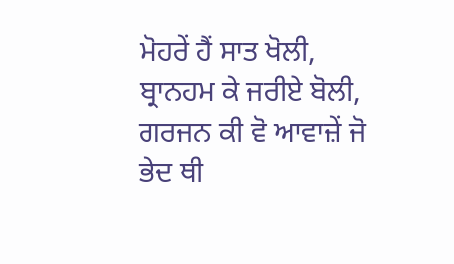ਮੋਹਰੇਂ ਹੈਂ ਸਾਤ ਖੋਲੀ, ਬ੍ਰਾਨਹਮ ਕੇ ਜਰੀਏ ਬੋਲੀ,
ਗਰਜਨ ਕੀ ਵੋ ਆਵਾਜ਼ੇਂ ਜੋ ਭੇਦ ਥੀ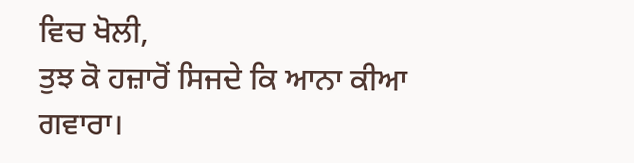ਵਿਚ ਖੋਲੀ,
ਤੁਝ ਕੋ ਹਜ਼ਾਰੋਂ ਸਿਜਦੇ ਕਿ ਆਨਾ ਕੀਆ ਗਵਾਰਾ।